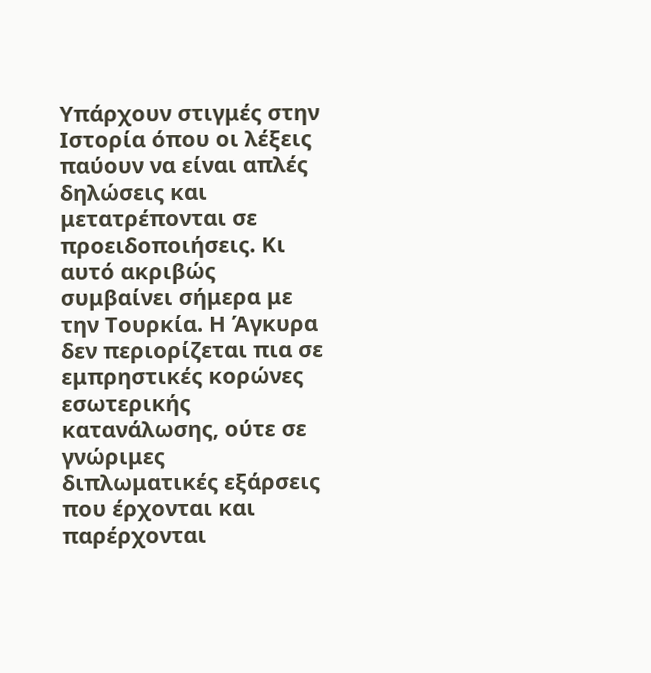Υπάρχουν στιγμές στην Ιστορία όπου οι λέξεις παύουν να είναι απλές δηλώσεις και μετατρέπονται σε προειδοποιήσεις. Κι αυτό ακριβώς συμβαίνει σήμερα με την Τουρκία. Η Άγκυρα δεν περιορίζεται πια σε εμπρηστικές κορώνες εσωτερικής κατανάλωσης, ούτε σε γνώριμες διπλωματικές εξάρσεις που έρχονται και παρέρχονται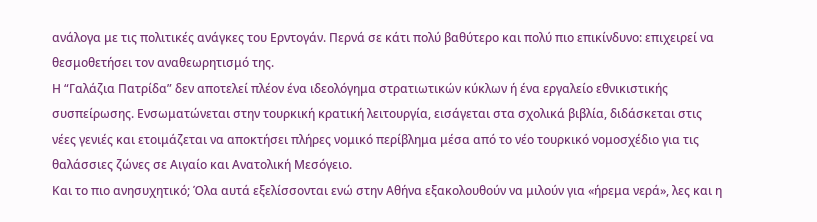ανάλογα με τις πολιτικές ανάγκες του Ερντογάν. Περνά σε κάτι πολύ βαθύτερο και πολύ πιο επικίνδυνο: επιχειρεί να θεσμοθετήσει τον αναθεωρητισμό της.
Η “Γαλάζια Πατρίδα” δεν αποτελεί πλέον ένα ιδεολόγημα στρατιωτικών κύκλων ή ένα εργαλείο εθνικιστικής συσπείρωσης. Ενσωματώνεται στην τουρκική κρατική λειτουργία, εισάγεται στα σχολικά βιβλία, διδάσκεται στις νέες γενιές και ετοιμάζεται να αποκτήσει πλήρες νομικό περίβλημα μέσα από το νέο τουρκικό νομοσχέδιο για τις θαλάσσιες ζώνες σε Αιγαίο και Ανατολική Μεσόγειο.
Και το πιο ανησυχητικό; Όλα αυτά εξελίσσονται ενώ στην Αθήνα εξακολουθούν να μιλούν για «ήρεμα νερά», λες και η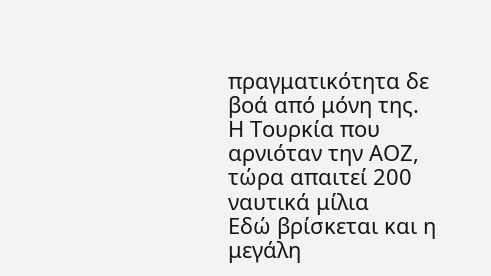πραγματικότητα δε βοά από μόνη της.
Η Τουρκία που αρνιόταν την ΑΟΖ, τώρα απαιτεί 200 ναυτικά μίλια
Εδώ βρίσκεται και η μεγάλη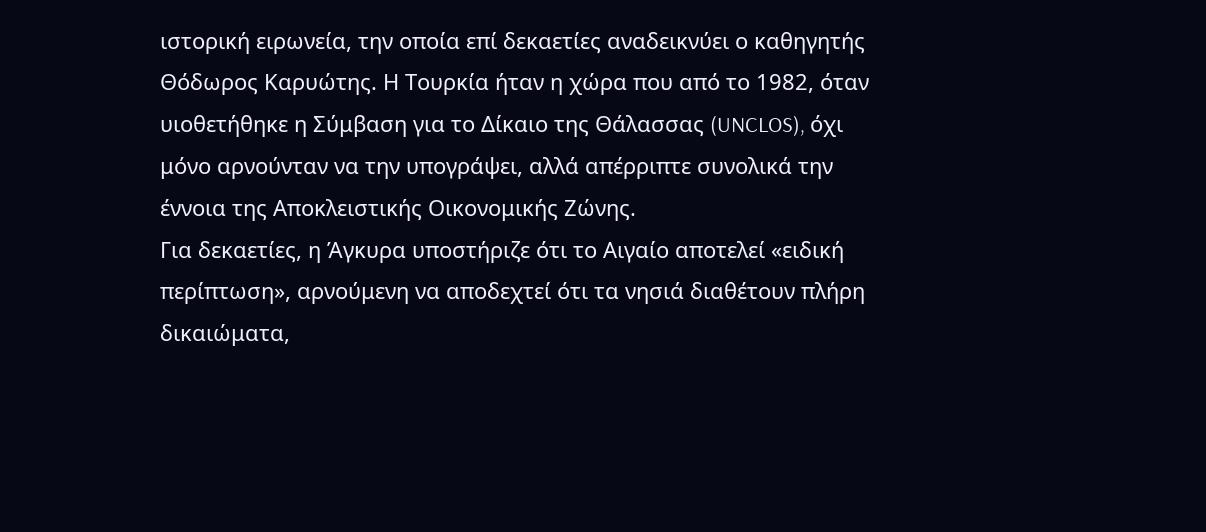ιστορική ειρωνεία, την οποία επί δεκαετίες αναδεικνύει ο καθηγητής Θόδωρος Καρυώτης. Η Τουρκία ήταν η χώρα που από το 1982, όταν υιοθετήθηκε η Σύμβαση για το Δίκαιο της Θάλασσας (UNCLOS), όχι μόνο αρνούνταν να την υπογράψει, αλλά απέρριπτε συνολικά την έννοια της Αποκλειστικής Οικονομικής Ζώνης.
Για δεκαετίες, η Άγκυρα υποστήριζε ότι το Αιγαίο αποτελεί «ειδική περίπτωση», αρνούμενη να αποδεχτεί ότι τα νησιά διαθέτουν πλήρη δικαιώματα,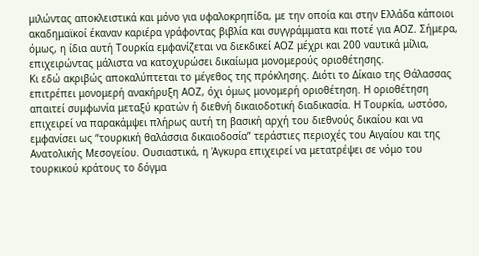μιλώντας αποκλειστικά και μόνο για υφαλοκρηπίδα, με την οποία και στην Ελλάδα κάποιοι ακαδημαϊκοί έκαναν καριέρα γράφοντας βιβλία και συγγράμματα και ποτέ για ΑΟΖ. Σήμερα, όμως, η ίδια αυτή Τουρκία εμφανίζεται να διεκδικεί ΑΟΖ μέχρι και 200 ναυτικά μίλια, επιχειρώντας μάλιστα να κατοχυρώσει δικαίωμα μονομερούς οριοθέτησης.
Κι εδώ ακριβώς αποκαλύπτεται το μέγεθος της πρόκλησης. Διότι το Δίκαιο της Θάλασσας επιτρέπει μονομερή ανακήρυξη ΑΟΖ, όχι όμως μονομερή οριοθέτηση. Η οριοθέτηση απαιτεί συμφωνία μεταξύ κρατών ή διεθνή δικαιοδοτική διαδικασία. Η Τουρκία, ωστόσο, επιχειρεί να παρακάμψει πλήρως αυτή τη βασική αρχή του διεθνούς δικαίου και να εμφανίσει ως “τουρκική θαλάσσια δικαιοδοσία” τεράστιες περιοχές του Αιγαίου και της Ανατολικής Μεσογείου. Ουσιαστικά, η Άγκυρα επιχειρεί να μετατρέψει σε νόμο του τουρκικού κράτους το δόγμα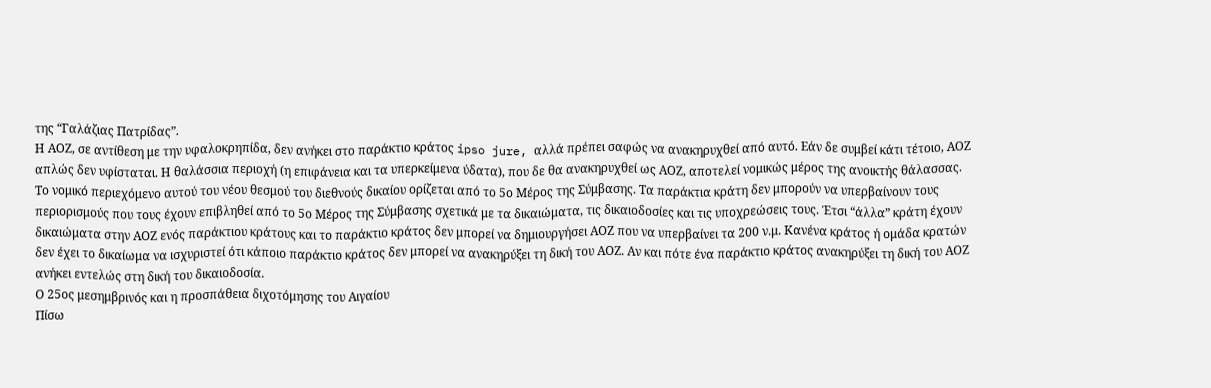της “Γαλάζιας Πατρίδας”.
Η ΑΟΖ, σε αντίθεση με την υφαλοκρηπίδα, δεν ανήκει στο παράκτιο κράτος ipso jure, αλλά πρέπει σαφώς να ανακηρυχθεί από αυτό. Εάν δε συμβεί κάτι τέτοιο, ΑΟΖ απλώς δεν υφίσταται. Η θαλάσσια περιοχή (η επιφάνεια και τα υπερκείμενα ύδατα), που δε θα ανακηρυχθεί ως ΑΟΖ, αποτελεί νομικώς μέρος της ανοικτής θάλασσας.
Το νομικό περιεχόμενο αυτού του νέου θεσμού του διεθνούς δικαίου ορίζεται από το 5ο Μέρος της Σύμβασης. Τα παράκτια κράτη δεν μπορούν να υπερβαίνουν τους περιορισμούς που τους έχουν επιβληθεί από το 5ο Μέρος της Σύμβασης σχετικά με τα δικαιώματα, τις δικαιοδοσίες και τις υποχρεώσεις τους. Έτσι “άλλα” κράτη έχουν δικαιώματα στην ΑΟΖ ενός παράκτιου κράτους και το παράκτιο κράτος δεν μπορεί να δημιουργήσει ΑΟΖ που να υπερβαίνει τα 200 ν.μ. Κανένα κράτος ή ομάδα κρατών δεν έχει το δικαίωμα να ισχυριστεί ότι κάποιο παράκτιο κράτος δεν μπορεί να ανακηρύξει τη δική του ΑΟΖ. Αν και πότε ένα παράκτιο κράτος ανακηρύξει τη δική του ΑΟΖ ανήκει εντελώς στη δική του δικαιοδοσία.
Ο 25ος μεσημβρινός και η προσπάθεια διχοτόμησης του Αιγαίου
Πίσω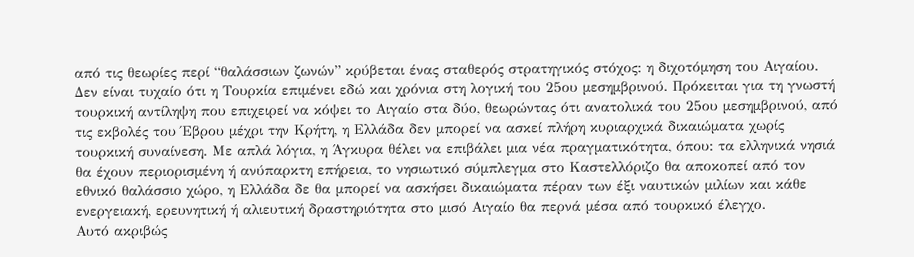από τις θεωρίες περί “θαλάσσιων ζωνών” κρύβεται ένας σταθερός στρατηγικός στόχος: η διχοτόμηση του Αιγαίου.
Δεν είναι τυχαίο ότι η Τουρκία επιμένει εδώ και χρόνια στη λογική του 25ου μεσημβρινού. Πρόκειται για τη γνωστή τουρκική αντίληψη που επιχειρεί να κόψει το Αιγαίο στα δύο, θεωρώντας ότι ανατολικά του 25ου μεσημβρινού, από τις εκβολές του Έβρου μέχρι την Κρήτη, η Ελλάδα δεν μπορεί να ασκεί πλήρη κυριαρχικά δικαιώματα χωρίς τουρκική συναίνεση. Με απλά λόγια, η Άγκυρα θέλει να επιβάλει μια νέα πραγματικότητα, όπου: τα ελληνικά νησιά θα έχουν περιορισμένη ή ανύπαρκτη επήρεια, το νησιωτικό σύμπλεγμα στο Καστελλόριζο θα αποκοπεί από τον εθνικό θαλάσσιο χώρο, η Ελλάδα δε θα μπορεί να ασκήσει δικαιώματα πέραν των έξι ναυτικών μιλίων και κάθε ενεργειακή, ερευνητική ή αλιευτική δραστηριότητα στο μισό Αιγαίο θα περνά μέσα από τουρκικό έλεγχο.
Αυτό ακριβώς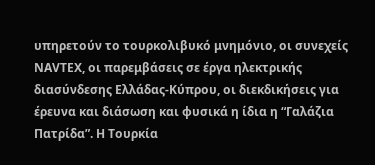υπηρετούν το τουρκολιβυκό μνημόνιο, οι συνεχείς NAVTEX, οι παρεμβάσεις σε έργα ηλεκτρικής διασύνδεσης Ελλάδας-Κύπρου, οι διεκδικήσεις για έρευνα και διάσωση και φυσικά η ίδια η “Γαλάζια Πατρίδα”. Η Τουρκία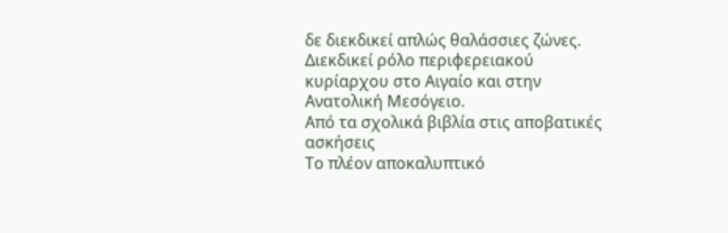δε διεκδικεί απλώς θαλάσσιες ζώνες. Διεκδικεί ρόλο περιφερειακού κυρίαρχου στο Αιγαίο και στην Ανατολική Μεσόγειο.
Από τα σχολικά βιβλία στις αποβατικές ασκήσεις
Το πλέον αποκαλυπτικό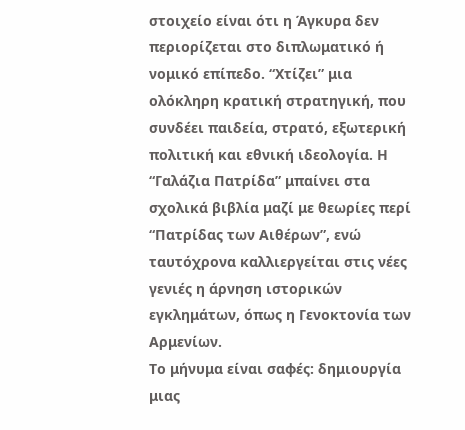στοιχείο είναι ότι η Άγκυρα δεν περιορίζεται στο διπλωματικό ή νομικό επίπεδο. “Χτίζει” μια ολόκληρη κρατική στρατηγική, που συνδέει παιδεία, στρατό, εξωτερική πολιτική και εθνική ιδεολογία. Η “Γαλάζια Πατρίδα” μπαίνει στα σχολικά βιβλία μαζί με θεωρίες περί “Πατρίδας των Αιθέρων”, ενώ ταυτόχρονα καλλιεργείται στις νέες γενιές η άρνηση ιστορικών εγκλημάτων, όπως η Γενοκτονία των Αρμενίων.
Το μήνυμα είναι σαφές: δημιουργία μιας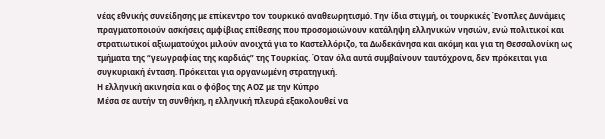νέας εθνικής συνείδησης με επίκεντρο τον τουρκικό αναθεωρητισμό. Την ίδια στιγμή, οι τουρκικές Ένοπλες Δυνάμεις πραγματοποιούν ασκήσεις αμφίβιας επίθεσης που προσομοιώνουν κατάληψη ελληνικών νησιών, ενώ πολιτικοί και στρατιωτικοί αξιωματούχοι μιλούν ανοιχτά για το Καστελλόριζο, τα Δωδεκάνησα και ακόμη και για τη Θεσσαλονίκη ως τμήματα της “γεωγραφίας της καρδιάς” της Τουρκίας. Όταν όλα αυτά συμβαίνουν ταυτόχρονα, δεν πρόκειται για συγκυριακή ένταση. Πρόκειται για οργανωμένη στρατηγική.
Η ελληνική ακινησία και ο φόβος της ΑΟΖ με την Κύπρο
Μέσα σε αυτήν τη συνθήκη, η ελληνική πλευρά εξακολουθεί να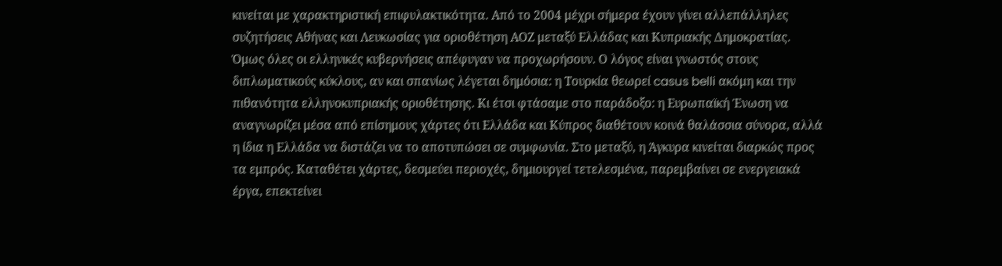κινείται με χαρακτηριστική επιφυλακτικότητα. Από το 2004 μέχρι σήμερα έχουν γίνει αλλεπάλληλες συζητήσεις Αθήνας και Λευκωσίας για οριοθέτηση ΑΟΖ μεταξύ Ελλάδας και Κυπριακής Δημοκρατίας. Όμως όλες οι ελληνικές κυβερνήσεις απέφυγαν να προχωρήσουν. Ο λόγος είναι γνωστός στους διπλωματικούς κύκλους, αν και σπανίως λέγεται δημόσια: η Τουρκία θεωρεί casus belli ακόμη και την πιθανότητα ελληνοκυπριακής οριοθέτησης. Κι έτσι φτάσαμε στο παράδοξο: η Ευρωπαϊκή Ένωση να αναγνωρίζει μέσα από επίσημους χάρτες ότι Ελλάδα και Κύπρος διαθέτουν κοινά θαλάσσια σύνορα, αλλά η ίδια η Ελλάδα να διστάζει να το αποτυπώσει σε συμφωνία. Στο μεταξύ, η Άγκυρα κινείται διαρκώς προς τα εμπρός. Καταθέτει χάρτες, δεσμεύει περιοχές, δημιουργεί τετελεσμένα, παρεμβαίνει σε ενεργειακά έργα, επεκτείνει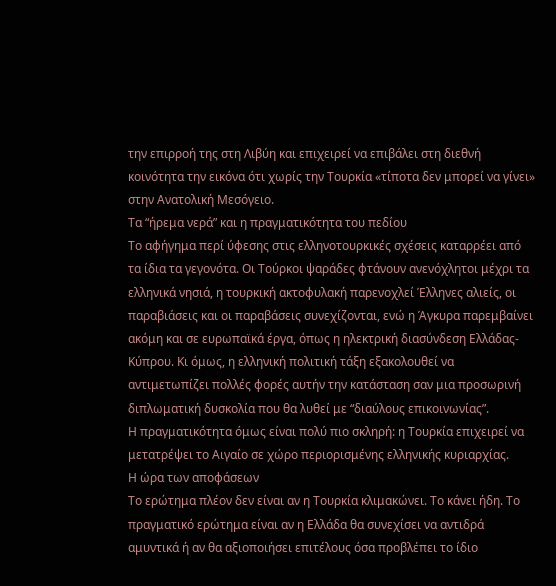την επιρροή της στη Λιβύη και επιχειρεί να επιβάλει στη διεθνή κοινότητα την εικόνα ότι χωρίς την Τουρκία «τίποτα δεν μπορεί να γίνει» στην Ανατολική Μεσόγειο.
Τα “ήρεμα νερά” και η πραγματικότητα του πεδίου
Το αφήγημα περί ύφεσης στις ελληνοτουρκικές σχέσεις καταρρέει από τα ίδια τα γεγονότα. Οι Τούρκοι ψαράδες φτάνουν ανενόχλητοι μέχρι τα ελληνικά νησιά, η τουρκική ακτοφυλακή παρενοχλεί Έλληνες αλιείς, οι παραβιάσεις και οι παραβάσεις συνεχίζονται, ενώ η Άγκυρα παρεμβαίνει ακόμη και σε ευρωπαϊκά έργα, όπως η ηλεκτρική διασύνδεση Ελλάδας-Κύπρου. Κι όμως, η ελληνική πολιτική τάξη εξακολουθεί να αντιμετωπίζει πολλές φορές αυτήν την κατάσταση σαν μια προσωρινή διπλωματική δυσκολία που θα λυθεί με “διαύλους επικοινωνίας”.
Η πραγματικότητα όμως είναι πολύ πιο σκληρή: η Τουρκία επιχειρεί να μετατρέψει το Αιγαίο σε χώρο περιορισμένης ελληνικής κυριαρχίας.
Η ώρα των αποφάσεων
Το ερώτημα πλέον δεν είναι αν η Τουρκία κλιμακώνει. Το κάνει ήδη. Το πραγματικό ερώτημα είναι αν η Ελλάδα θα συνεχίσει να αντιδρά αμυντικά ή αν θα αξιοποιήσει επιτέλους όσα προβλέπει το ίδιο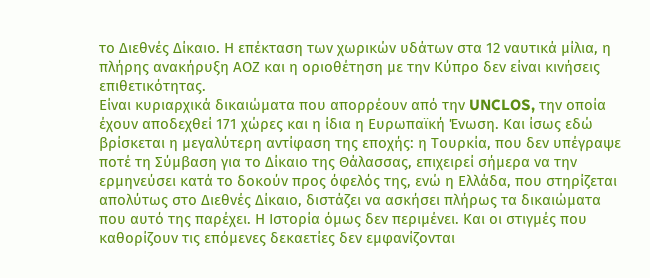το Διεθνές Δίκαιο. Η επέκταση των χωρικών υδάτων στα 12 ναυτικά μίλια, η πλήρης ανακήρυξη ΑΟΖ και η οριοθέτηση με την Κύπρο δεν είναι κινήσεις επιθετικότητας.
Είναι κυριαρχικά δικαιώματα που απορρέουν από την UNCLOS, την οποία έχουν αποδεχθεί 171 χώρες και η ίδια η Ευρωπαϊκή Ένωση. Και ίσως εδώ βρίσκεται η μεγαλύτερη αντίφαση της εποχής: η Τουρκία, που δεν υπέγραψε ποτέ τη Σύμβαση για το Δίκαιο της Θάλασσας, επιχειρεί σήμερα να την ερμηνεύσει κατά το δοκούν προς όφελός της, ενώ η Ελλάδα, που στηρίζεται απολύτως στο Διεθνές Δίκαιο, διστάζει να ασκήσει πλήρως τα δικαιώματα που αυτό της παρέχει. Η Ιστορία όμως δεν περιμένει. Και οι στιγμές που καθορίζουν τις επόμενες δεκαετίες δεν εμφανίζονται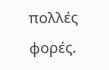πολλές φορές.